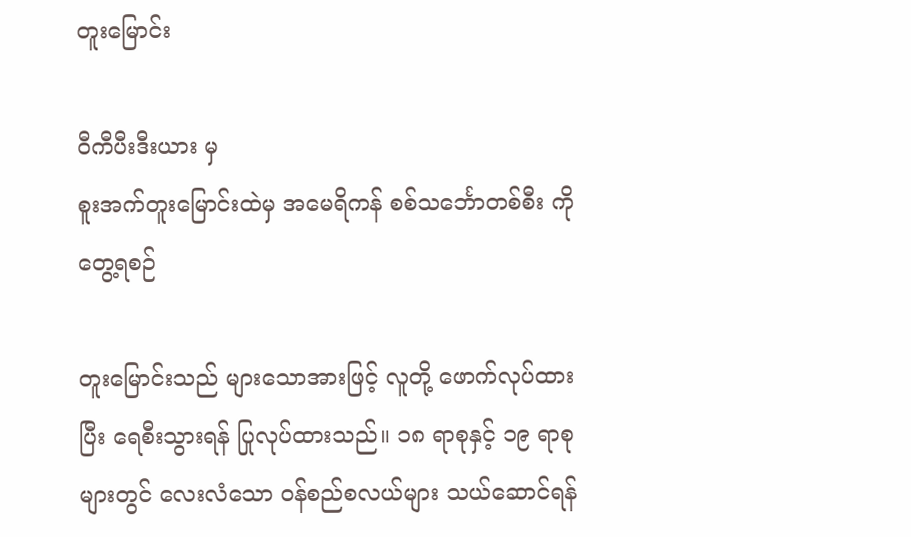တူးမြောင်း

ဝီကီပီးဒီးယား မှ
စူးအက်တူးမြောင်းထဲမှ အမေရိကန် စစ်သင်္ဘောတစ်စီး ကို တွေ့ရစဉ်

တူးမြောင်းသည် များသောအားဖြင့် လူတို့ ဖောက်လုပ်ထားပြီး ရေစီးသွားရန် ပြုလုပ်ထားသည်။ ၁၈ ရာစုနှင့် ၁၉ ရာစုများတွင် လေးလံသော ဝန်စည်စလယ်များ သယ်ဆောင်ရန်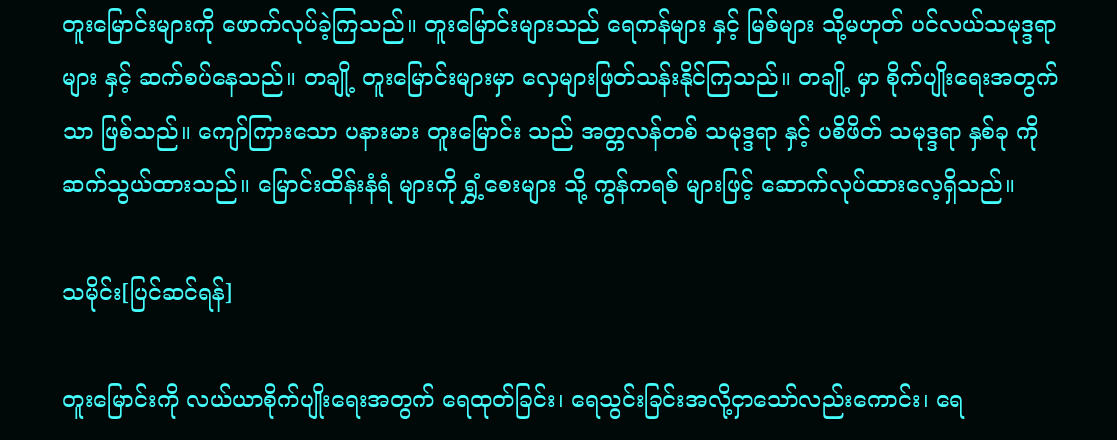တူးမြောင်းများကို ဖောက်လုပ်ခဲ့ကြသည်။ တူးမြောင်းများသည် ရေကန်များ နှင့် မြစ်များ သို့မဟုတ် ပင်လယ်သမုဒ္ဒရာများ နှင့် ဆက်စပ်နေသည်။ တချို့ တူးမြောင်းများမှာ လှေများဖြတ်သန်းနိုင်ကြသည်။ တချို့ မှာ စိုက်ပျိုးရေးအတွက် သာ ဖြစ်သည်။ ကျော်ကြားသော ပနားမား တူးမြောင်း သည် အတ္တလန်တစ် သမုဒ္ဒရာ နှင့် ပစိဖိတ် သမုဒ္ဒရာ နှစ်ခု ကို ဆက်သွယ်ထားသည်။ မြောင်းထိန်းနံရံ များကို ရွှံ့စေးများ သို့ ကွန်ကရစ် များဖြင့် ဆောက်လုပ်ထားလေ့ရှိသည်။

သမိုင်း[ပြင်ဆင်ရန်]

တူးမြောင်းကို လယ်ယာစိုက်ပျိုးရေးအတွက် ရေထုတ်ခြင်း၊ ရေသွင်းခြင်းအလို့ငှာသော်လည်းကောင်း၊ ရေ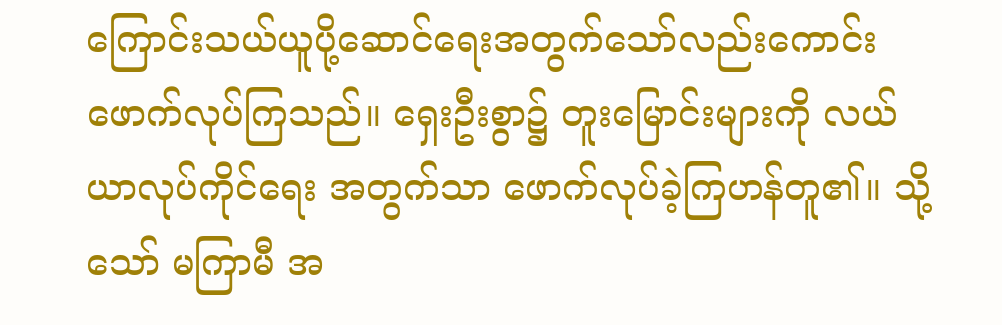ကြောင်းသယ်ယူပို့ဆောင်ရေးအတွက်သော်လည်းကောင်း ဖောက်လုပ်ကြသည်။ ရှေးဦးစွာ၌ တူးမြောင်းများကို လယ်ယာလုပ်ကိုင်ရေး အတွက်သာ ဖောက်လုပ်ခဲ့ကြဟန်တူ၏။ သို့သော် မကြာမီ အ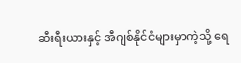ဆီးရီးယားနှင့် အီဂျစ်နိုင်ငံများမှာကဲ့သို့ ရေ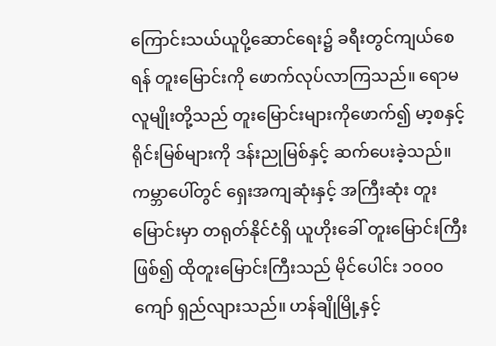ကြောင်းသယ်ယူပို့ဆောင်ရေး၌ ခရီးတွင်ကျယ်စေရန် တူးမြောင်းကို ဖောက်လုပ်လာကြသည်။ ရောမလူမျိုးတို့သည် တူးမြောင်းများကိုဖောက်၍ မာ့စနှင့် ရိုင်းမြစ်များကို ဒန်းညုမြစ်နှင့် ဆက်ပေးခဲ့သည်။ ကမ္ဘာပေါ်တွင် ရှေးအကျဆုံးနှင့် အကြီးဆုံး တူးမြောင်းမှာ တရုတ်နိုင်ငံရှိ ယူဟိုးခေါ် တူးမြောင်းကြီးဖြစ်၍ ထိုတူးမြောင်းကြီးသည် မိုင်ပေါင်း ၁၀၀၀ ကျော် ရှည်လျားသည်။ ဟန်ချိုမြို့နှင့်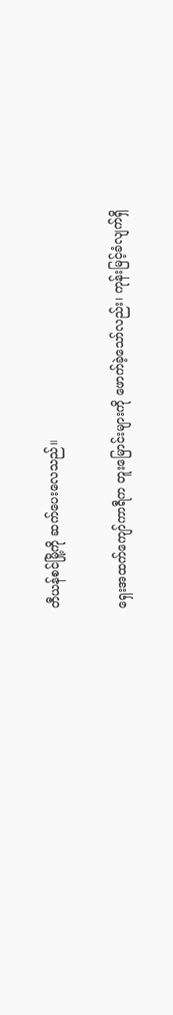တီယန်စင်မြို့ကို ဆက်ပေးလေသည်။

ရှေးအထက်ကျော်ကာရီက တူးမြောင်းများကို ဖောက်ခဲ့သော်လည်း၊ ကုန်းမြင့်ခံလျက်ရှိ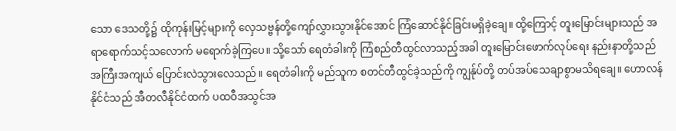သော ဒေသတို့၌ ထိုကုန်းမြင့်များကို လှေသဗ္ဗန်တို့ကျော်လွှားသွားနိုင်အောင် ကြံဆောင်နိုင်ခြင်းမရှိခဲ့ချေ။ ထို့ကြောင့် တူးမြောင်းများသည် အရာရောက်သင့်သလောက် မရောက်ခဲ့ကြပေ။ သို့သော် ရေတံခါးကို ကြံစည်တီထွင်လာသည့်အခါ တူးမြောင်းဖောက်လုပ်ရေး နည်းနာတို့သည် အကြီးအကျယ် ပြောင်းလဲသွားလေသည်။ ရေတံခါးကို မည်သူက စတင်တီထွင်ခဲ့သည်ကို ကျွန်ုပ်တို့ တပ်အပ်သေချာစွာမသိရချေ။ ဟောလန်နိုင်ငံသည် အီတလီနိုင်ငံထက် ပထဝီအသွင်အ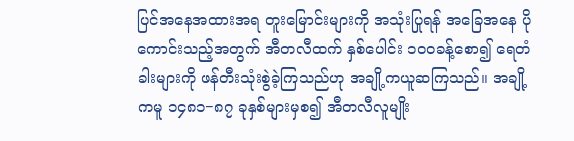ပြင်အနေအထားအရ တူးမြောင်းများကို အသုံးပြုရန် အခြေအနေ ပိုကောင်းသည့်အတွက် အီတလီထက် နှစ်ပေါင်း ၁၀၀ခန့်စော၍ ရေတံခါးများကို ဖန်တီးသုံးစွဲခဲ့ကြသည်ဟု အချို့ကယူဆကြသည်။ အချို့ကမူ ၁၄၈၁−၈၇ ခုနှစ်များမှစ၍ အီတလီလူမျိုး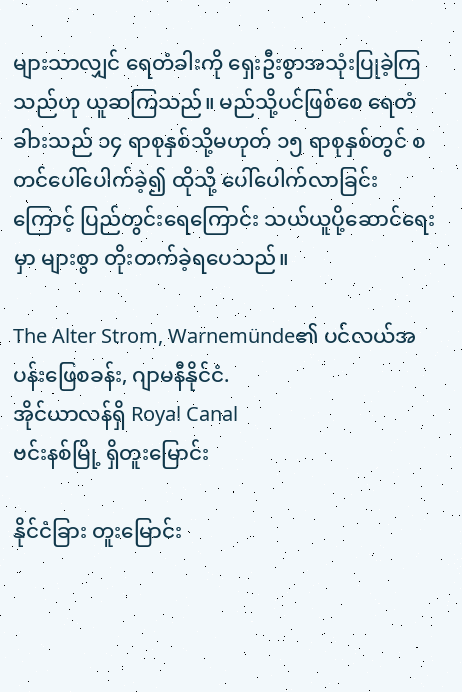များသာလျှင် ရေတံခါးကို ရှေးဦးစွာအသုံးပြုခဲ့ကြသည်ဟု ယူဆကြသည်။ မည်သို့ပင်ဖြစ်စေ ရေတံခါားသည် ၁၄ ရာစုနှစ်သို့မဟုတ် ၁၅ ရာစုနှစ်တွင် စတင်ပေါ်ပေါက်ခဲ့၍ ထိုသို့ ပေါ်ပေါက်လာခြင်းကြောင့် ပြည်တွင်းရေကြောင်း သယ်ယူပို့ဆောင်ရေးမှာ များစွာ တိုးတက်ခဲ့ရပေသည်။

The Alter Strom, Warnemünde၏ ပင်လယ်အပန်းဖြေစခန်း, ဂျာမနီနိုင်ငံ.
အိုင်ယာလန်ရှိ Royal Canal
ဗင်းနစ်မြို့ ရှိတူးမြောင်း

နိုင်ငံခြား တူးမြောင်း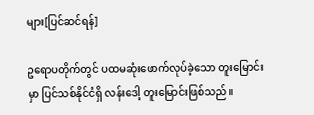များ[ပြင်ဆင်ရန်]

ဥရောပတိုက်တွင် ပထမဆုံးဖောက်လုပ်ခဲ့သော တူးမြောင်းမှာ ပြင်သစ်နိုင်ငံရှိ လန်းဒေါ့ တူးမြောင်းဖြစ်သည်။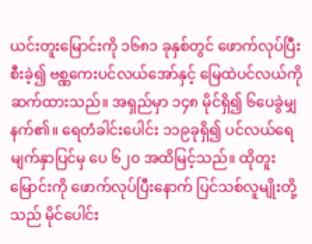ယင်းတူးမြောင်းကို ၁၆၈၁ ခုနှစ်တွင် ဖောက်လုပ်ပြီးစီးခဲ့၍ ဗစ္ဏကေးပင်လယ်အော်နှင့် မြေထဲပင်လယ်ကို ဆက်ထားသည်။ အရှည်မှာ ၁၄၈ မိုင်ရှိ၍ ၆ပေခွဲမျှ နက်၏။ ရေတံခါင်းပေါင်း ၁၁၉ခုရှိ၍ ပင်လယ်ရေမျက်နှာပြင်မှ ပေ ၆၂၀ အထိမြင့်သည်။ ထိုတူးမြောင်းကို ဖောက်လုပ်ပြီးနောက် ပြင်သစ်လူမျိုးတို့သည် မိုင်ပေါင်း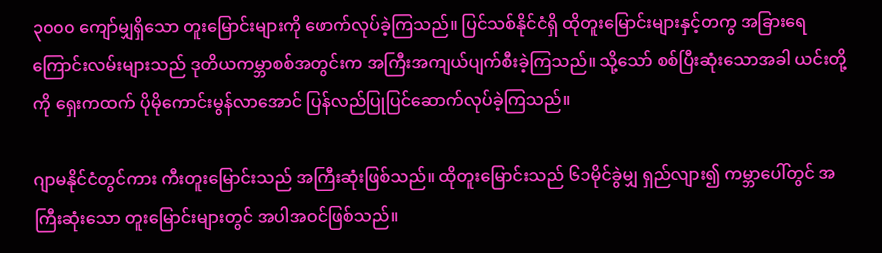၃၀၀၀ ကျော်မျှရှိသော တူးမြောင်းများကို ဖောက်လုပ်ခဲ့ကြသည်။ ပြင်သစ်နိုင်ငံရှိ ထိုတူးမြောင်းများနှင့်တကွ အခြားရေကြောင်းလမ်းများသည် ဒုတိယကမ္ဘာစစ်အတွင်းက အကြီးအကျယ်ပျက်စီးခဲ့ကြသည်။ သို့သော် စစ်ပြီးဆုံးသောအခါ ယင်းတို့ကို ရှေးကထက် ပိုမိုကောင်းမွန်လာအောင် ပြန်လည်ပြုပြင်ဆောက်လုပ်ခဲ့ကြသည်။

ဂျာမနိုင်ငံတွင်ကား ကီးတူးမြောင်းသည် အကြီးဆုံးဖြစ်သည်။ ထိုတူးမြောင်းသည် ၆၁မိုင်ခွဲမျှ ရှည်လျား၍ ကမ္ဘာပေါ်တွင် အကြီးဆုံးသော တူးမြောင်းများတွင် အပါအဝင်ဖြစ်သည်။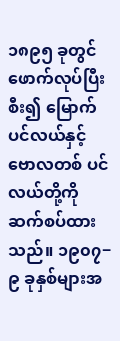၁၈၉၅ ခုတွင် ဖောက်လုပ်ပြီးစီး၍ မြောက်ပင်လယ်နှင့် ဗောလတစ် ပင်လယ်တို့ကို ဆက်စပ်ထားသည်။ ၁၉၀၇−၉ ခုနှစ်များအ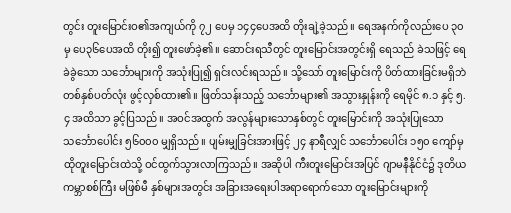တွင်း တူးမြောင်းဝ၏အကျယ်ကို ၇၂ ပေမှ ၁၄၄ပေအထိ တိုးချဲ့ခဲ့သည်။ ရေအနက်ကိုလည်းပေ ၃၀မှ ပေ၃၆ပေအထိ တိုး၍ တူးဖော်ခဲ့၏။ ဆောင်းရသီတွင် တူးမြောင်းအတွင်းရှိ ရေသည် ခဲသဖြင့် ရေခဲခွဲသော သင်္ဘောများကို အသုံးပြု၍ ရှင်းလင်းရသည်။ သို့သော် တူးမြောင်းကို ပိတ်ထားခြင်းမရှိဘဲ တစ်နှစ်ပတ်လုံး ဖွင့်လှစ်ထား၏။ ဖြတ်သန်းသည့် သင်္ဘောများ၏ အသွားနှုန်းကို ရေမိုင် ၈.၁ နှင့် ၅.၄ အထိသာ ခွင့်ပြသည်။ အဝင်အထွက် အလွန်များသောနှစ်တွင် တူးမြောင်းကို အသုံးပြုသော သင်္ဘောပေါင်း ၅၆၀၀၀ မျှရှိသည်။ ပျမ်းမျှခြင်းအားဖြင့် ၂၄ နာရီလျှင် သင်္ဘောပေါင်း ၁၅၀ ကျော်မှ ထိုတူးမြောင်းထဲသို့ ဝင်ထွက်သွားလာကြသည်။ အဆိုပါ ကီးတူးမြောင်းအပြင် ဂျာမနီနိုင်ငံ၌ ဒုတိယကမ္ဘာစစ်ကြီး မဖြစ်မီ နှစ်များအတွင်း အခြားအရေးပါအရာရောက်သော တူးမြောင်းများကို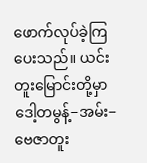ဖောက်လုပ်ခဲ့ကြပေးသည်။ ယင်းတူးမြောင်းတို့မှာ ဒေါ့တမွန့်−အမ်း−ဗေဇာတူး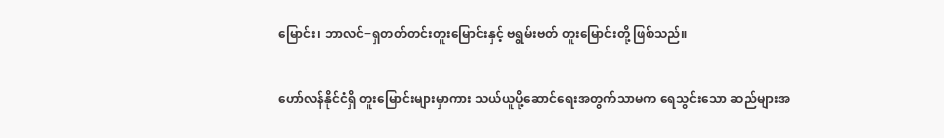မြောင်း၊ ဘာလင်−ရှတတ်တင်းတူးမြောင်းနှင့် ဗရွမ်းဗတ် တူးမြောင်းတို့ ဖြစ်သည်။

ဟော်လန်နိုင်ငံရှိ တူးမြောင်းများမှာကား သယ်ယူပို့ဆောင်ရေးအတွက်သာမက ရေသွင်းသော ဆည်များအ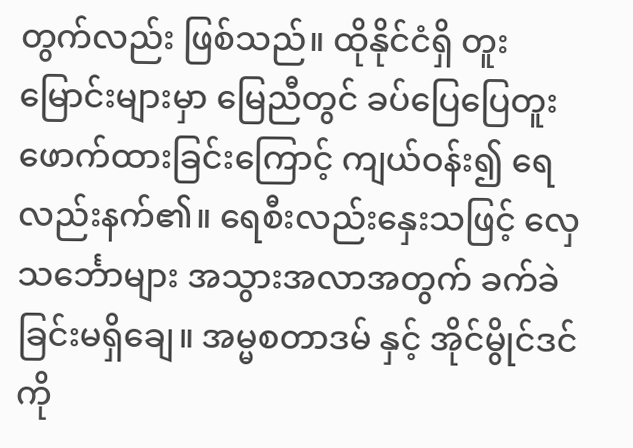တွက်လည်း ဖြစ်သည်။ ထိုနိုင်ငံရှိ တူးမြောင်းများမှာ မြေညီတွင် ခပ်ပြေပြေတူးဖောက်ထားခြင်းကြောင့် ကျယ်ဝန်း၍ ရေလည်းနက်၏။ ရေစီးလည်းနှေးသဖြင့် လှေသင်္ဘောများ အသွားအလာအတွက် ခက်ခဲခြင်းမရှိချေ။ အမ္မစတာဒမ် နှင့် အိုင်မွိုင်ဒင်ကို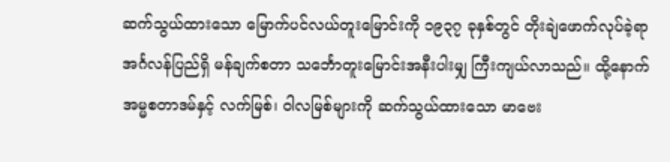ဆက်သွယ်ထားသော မြောက်ပင်လယ်တူးမြောင်းကို ၁၉၃၇ ခုနှစ်တွင် တိုးချဲဖောက်လုပ်ခဲ့ရာ အင်္ဂလန်ပြည်ရှိ မန်ချက်စတာ သင်္ဘောတူးမြောင်းအနီးပါးမျှ ကြီးကျယ်လာသည်။ ထို့နောက် အမ္မစတာဒမ်နှင့် လက်မြစ်၊ ဝါလမြစ်များကို ဆက်သွယ်ထားသော မာဗေး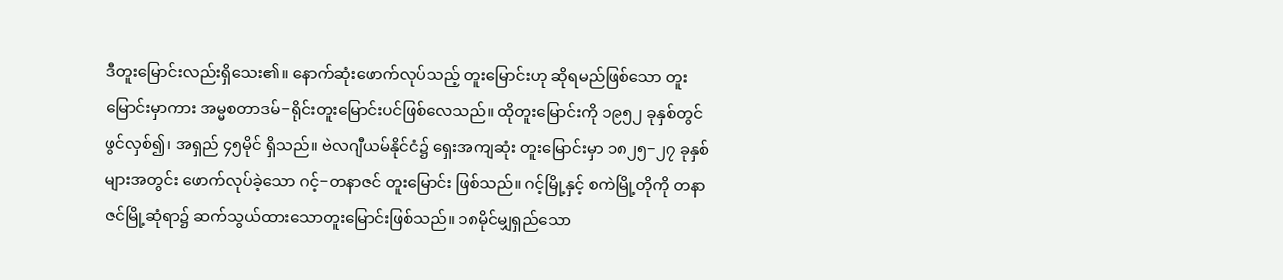ဒီတူးမြောင်းလည်းရှိသေး၏။ နောက်ဆုံးဖောက်လုပ်သည့် တူးမြောင်းဟု ဆိုရမည်ဖြစ်သော တူးမြောင်းမှာကား အမ္မစတာဒမ်−ရိုင်းတူးမြောင်းပင်ဖြစ်လေသည်။ ထိုတူးမြောင်းကို ၁၉၅၂ ခုနှစ်တွင် ဖွင်လှစ်၍၊ အရှည် ၄၅မိုင် ရှိသည်။ ဗဲလဂျီယမ်နိုင်ငံ၌ ရှေးအကျဆုံး တူးမြောင်းမှာ ၁၈၂၅−၂၇ ခုနှစ်များအတွင်း ဖောက်လုပ်ခဲ့သော ဂင့်−တနာဇင် တူးမြောင်း ဖြစ်သည်။ ဂင့်မြို့နှင့် စကဲမြို့တိုကို တနာဇင်မြို့ဆုံရာ၌ ဆက်သွယ်ထားသောတူးမြောင်းဖြစ်သည်။ ၁၈မိုင်မျှရှည်သော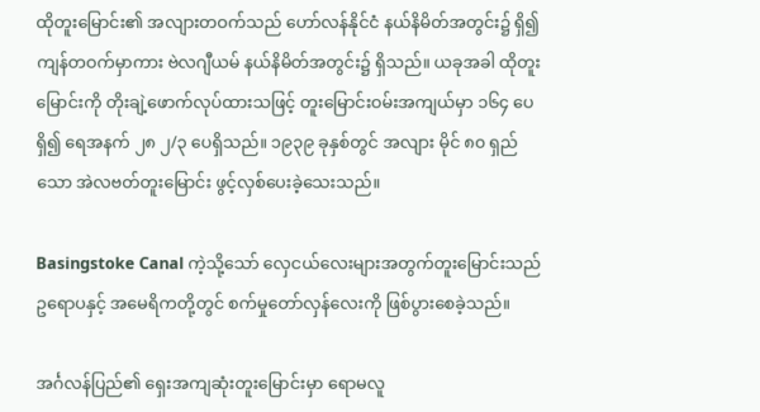ထိုတူးမြောင်း၏ အလျားတဝက်သည် ဟော်လန်နိုင်ငံ နယ်နိမိတ်အတွင်း၌ ရှိ၍ ကျန်တဝက်မှာကား ဗဲလဂျီယမ် နယ်နိမိတ်အတွင်း၌ ရှိသည်။ ယခုအခါ ထိုတူးမြောင်းကို တိုးချဲ့ဖောက်လုပ်ထားသဖြင့် တူးမြောင်းဝမ်းအကျယ်မှာ ၁၆၄ ပေရှိ၍ ရေအနက် ၂၈ ၂/၃ ပေရှိသည်။ ၁၉၃၉ ခုနှစ်တွင် အလျား မိုင် ၈၀ ရှည်သော အဲလဗတ်တူးမြောင်း ဖွင့်လှစ်ပေးခဲ့သေးသည်။

Basingstoke Canal ကဲ့သို့သော် လှေငယ်လေးများအတွက်တူးမြောင်းသည် ဥရောပနှင့် အမေရိကတို့တွင် စက်မှုတော်လှန်လေးကို ဖြစ်ပွားစေခဲ့သည်။

အင်္ဂလန်ပြည်၏ ရှေးအကျဆုံးတူးမြောင်းမှာ ရောမလူ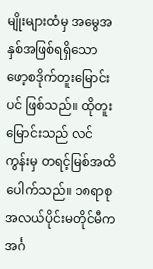မျိုးများထံမှ အမွေအနှစ်အဖြစ်ရရှိသော ဖော့စဒိုက်တူးမြောင်းပင် ဖြစ်သည်။ ထိုတူးမြောင်းသည် လင်ကွန်းမှ တရင့်မြစ်အထိပေါက်သည်။ ၁၈ရာစုအလယ်ပိုင်းမတိုင်မီက အင်္ဂ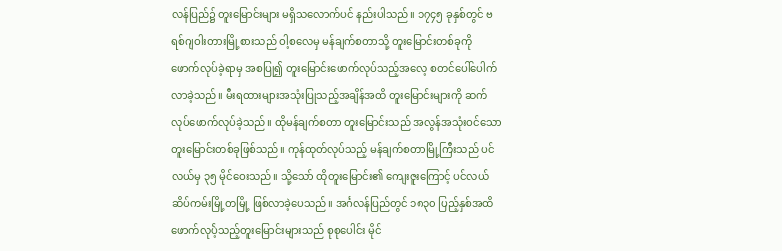လန်ပြည်၌ တူးမြောင်းများ မရှိသလောက်ပင် နည်းပါသည်။ ၁၇၄၅ ခုနှစ်တွင် ဗရစ်ဂျဝါးတားမြို့စားသည် ဝါ့စလေမှ မန်ချက်စတာသို့ တူးမြောင်းတစ်ခုကို ဖောက်လုပ်ခဲ့ရာမှ အစပြု၍ တူးမြောင်းဖောက်လုပ်သည့်အလေ့ စတင်ပေါ်ပေါက်လာခဲ့သည်။ မီးရထားများအသုံးပြုသည့်အချိန်အထိ တူးမြောင်းများကို ဆက်လုပ်ဖောက်လုပ်ခဲ့သည်။ ထိုမန်ချက်စတာ တူးမြောင်းသည် အလွန်အသုံးဝင်သော တူးမြောင်းတစ်ခုဖြစ်သည်။ ကုန်ထုတ်လုပ်သည့် မန်ချက်စတာမြို့ကြီးသည် ပင်လယ်မှ ၃၅ မိုင်ဝေးသည်။ သို့သော် ထိုတူးမြောင်း၏ ကျေးဇူးကြောင့် ပင်လယ်ဆိပ်ကမ်းမြို့တမြို့ ဖြစ်လာခဲ့ပေသည်။ အင်္ဂလန်ပြည်တွင် ၁၈၃၀ ပြည့်နှစ်အထိ ဖောက်လုပ်ဲ့သည့်တူးမြောင်းများသည် စုစုပေါင်း မိုင်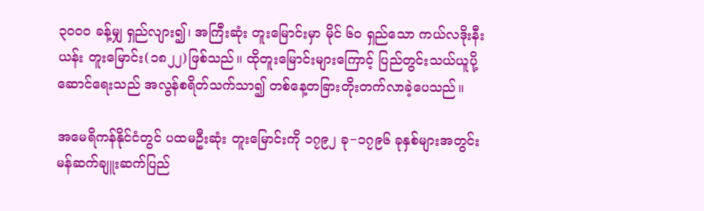၃၀၀၀ ခန့်မျှ ရှည်လျား၍၊ အကြီးဆုံး တူးမြောင်းမှာ မိုင် ၆၀ ရှည်သော ကယ်လဒိုးနီးယန်း တူးမြောင်း(၁၈၂၂)ဖြစ်သည်။ ထိုတူးမြောင်းများကြောင့် ပြည်တွင်းသယ်ယူပို့ဆောင်ရေးသည် အလွန်စရိတ်သက်သာ၍ တစ်နေ့တခြားတိုးတက်လာခဲ့ပေသည်။

အမေရိကန်နိုင်ငံတွင် ပထမဦးဆုံး တူးမြောင်းကို ၁၇၉၂ ခု−၁၇၉၆ ခုနှစ်များအတွင်း မန်ဆက်ချူးဆက်ပြည်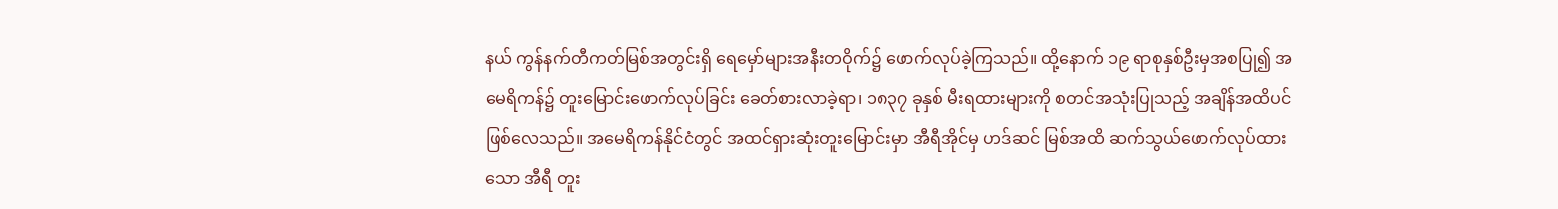နယ် ကွန်နက်တီကတ်မြစ်အတွင်းရှိ ရေမှော်များအနီးတဝိုက်၌ ဖောက်လုပ်ခဲ့ကြသည်။ ထို့နောက် ၁၉ ရာစုနှစ်ဦးမှအစပြု၍ အမေရိကန်၌ တူးမြောင်းဖောက်လုပ်ခြင်း ခေတ်စားလာခဲ့ရာ၊ ၁၈၃၇ ခုနှစ် မီးရထားများကို စတင်အသုံးပြုသည့် အချိန်အထိပင် ဖြစ်လေသည်။ အမေရိကန်နိုင်ငံတွင် အထင်ရှားဆုံးတူးမြောင်းမှာ အီရီအိုင်မှ ဟဒ်ဆင် မြစ်အထိ ဆက်သွယ်ဖောက်လုပ်ထားသော အီရီ တူး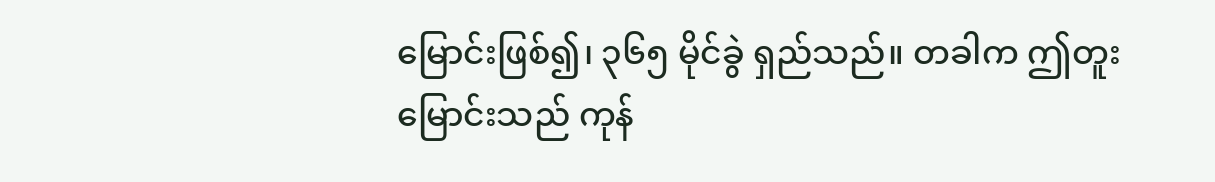မြောင်းဖြစ်၍၊ ၃၆၅ မိုင်ခွဲ ရှည်သည်။ တခါက ဤတူးမြောင်းသည် ကုန်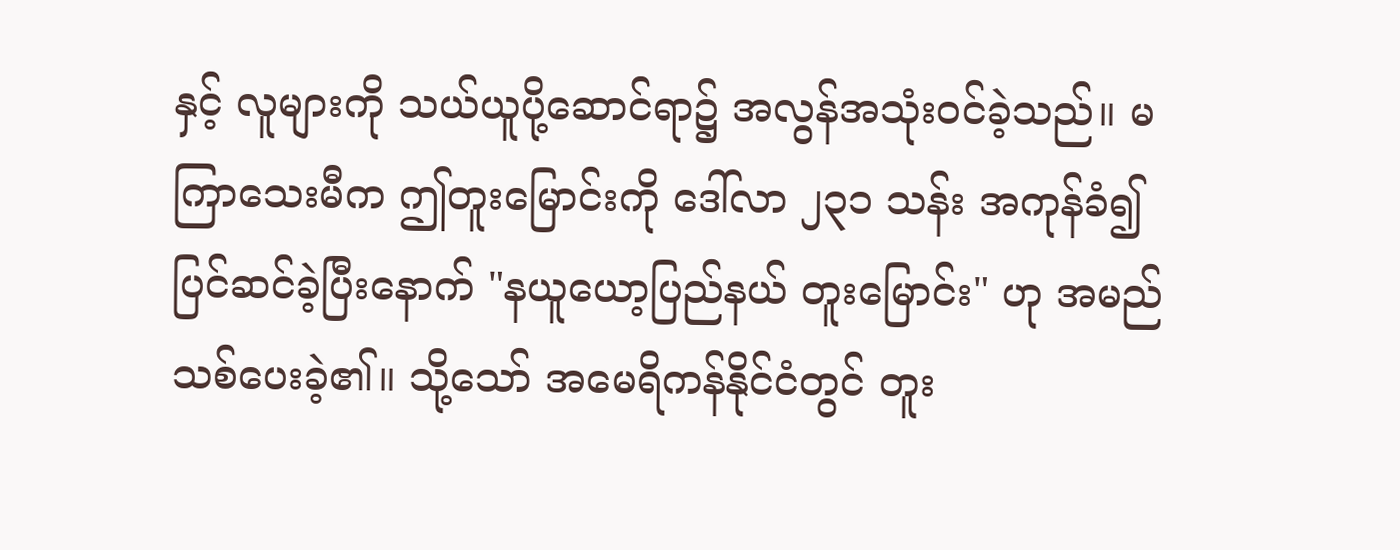နှင့် လူများကို သယ်ယူပို့ဆောင်ရာ၌ အလွန်အသုံးဝင်ခဲ့သည်။ မကြာသေးမီက ဤတူးမြောင်းကို ဒေါ်လာ ၂၃၁ သန်း အကုန်ခံ၍ ပြင်ဆင်ခဲ့ပြီးနောက် "နယူယော့ပြည်နယ် တူးမြောင်း" ဟု အမည်သစ်ပေးခဲ့၏။ သို့သော် အမေရိကန်နိုင်ငံတွင် တူး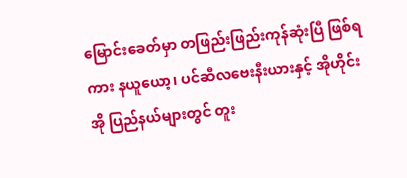မြောင်းခေတ်မှာ တဖြည်းဖြည်းကုန်ဆုံးပြီ ဖြစ်ရကား နယူယော့၊ ပင်ဆီလဗေးနီးယားနှင့် အိုဟိုင်းအို ပြည်နယ်များတွင် တူး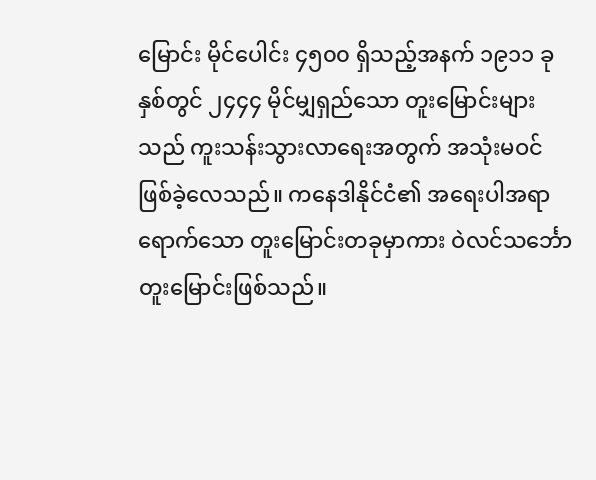မြောင်း မိုင်ပေါင်း ၄၅၀၀ ရှိသည့်အနက် ၁၉၁၁ ခုနှစ်တွင် ၂၄၄၄ မိုင်မျှရှည်သော တူးမြောင်းများသည် ကူးသန်းသွားလာရေးအတွက် အသုံးမဝင်ဖြစ်ခဲ့လေသည်။ ကနေဒါနိုင်ငံ၏ အရေးပါအရာရောက်သော တူးမြောင်းတခုမှာကား ဝဲလင်သင်္ဘော တူးမြောင်းဖြစ်သည်။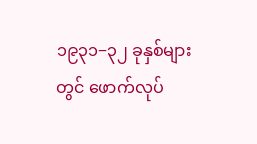၁၉၃၁−၃၂ ခုနှစ်များတွင် ဖောက်လုပ်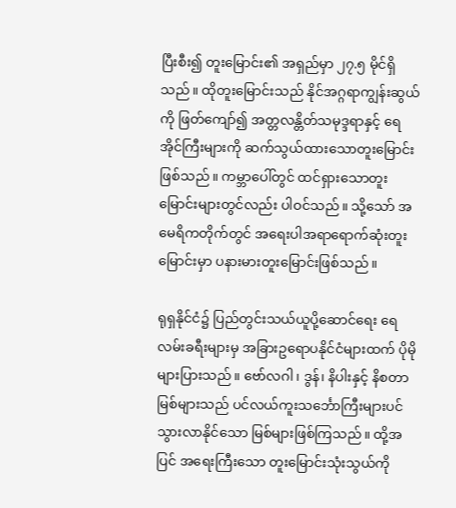ပြီးစီး၍ တူးမြောင်း၏ အရှည်မှာ ၂၇.၅ မိုင်ရှိသည်။ ထိုတူးမြောင်းသည် နိုင်အဂ္ဂရာကျွန်းဆွယ်ကို ဖြတ်ကျော်၍ အတ္တလန္တိတ်သမုဒ္ဒရာနှင့် ရေအိုင်ကြီးများကို ဆက်သွယ်ထားသောတူးမြောင်းဖြစ်သည်။ ကမ္ဘာပေါ်တွင် ထင်ရှားသောတူးမြောင်းများတွင်လည်း ပါဝင်သည်။ သို့သော် အမေရိကတိုက်တွင် အရေးပါအရာရောက်ဆုံးတူးမြောင်းမှာ ပနားမားတူးမြောင်းဖြစ်သည်။

ရုရှနိုင်ငံ၌ ပြည်တွင်းသယ်ယူပို့ဆောင်ရေး ရေလမ်းခရီးများမှ အခြားဥရောပနိုင်ငံများထက် ပိုမိုများပြားသည်။ ဗော်လဂါ၊ ဒွန်၊ နိပါးနှင့် နိစတာမြစ်များသည် ပင်လယ်ကူးသင်္ဘောကြီးများပင် သွားလာနိုင်သော မြစ်များဖြစ်ကြသည်။ ထို့အပြင် အရေးကြီးသော တူးမြောင်းသုံးသွယ်ကို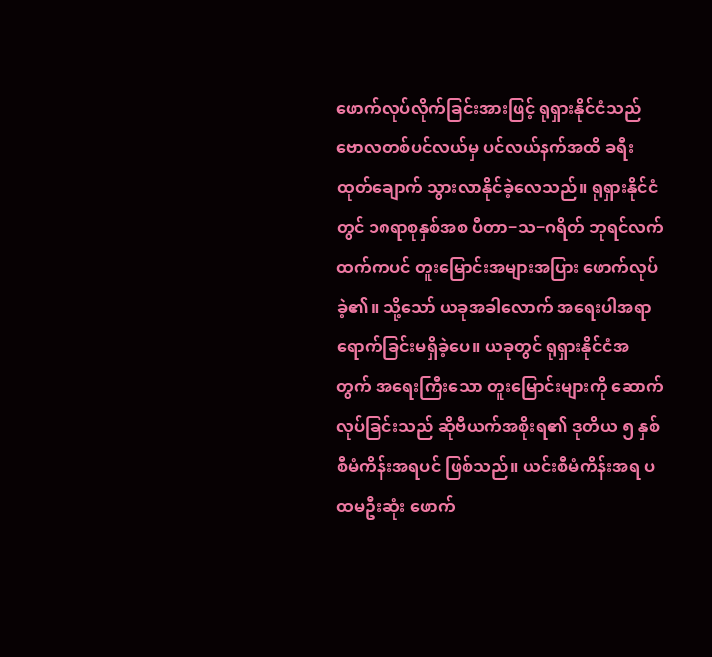ဖောက်လုပ်လိုက်ခြင်းအားဖြင့် ရုရှားနိုင်ငံသည် ဗောလတစ်ပင်လယ်မှ ပင်လယ်နက်အထိ ခရီးထုတ်ချောက် သွားလာနိုင်ခဲ့လေသည်။ ရုရှားနိုင်ငံတွင် ၁၈ရာစုနှစ်အစ ပီတာ−သ−ဂရိတ် ဘုရင်လက်ထက်ကပင် တူးမြောင်းအများအပြား ဖောက်လုပ်ခဲ့၏။ သို့သော် ယခုအခါလောက် အရေးပါအရာရောက်ခြင်းမရှိခဲ့ပေ။ ယခုတွင် ရုရှားနိုင်ငံအတွက် အရေးကြီးသော တူးမြောင်းများကို ဆောက်လုပ်ခြင်းသည် ဆိုဗီယက်အစိုးရ၏ ဒုတိယ ၅ နှစ်စီမံကိန်းအရပင် ဖြစ်သည်။ ယင်းစီမံကိန်းအရ ပထမဦးဆုံး ဖောက်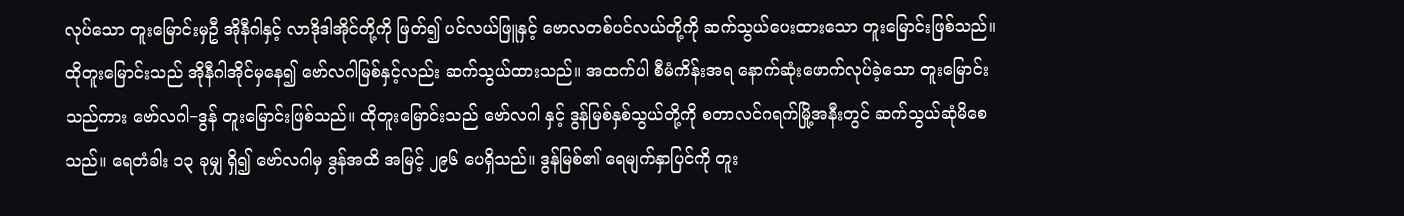လုပ်သော တူးမြောင်းမှဦ အိုနီဂါနှင့် လာဒိုဒါအိုင်တို့ကို ဖြတ်၍ ပင်လယ်ဖြူနှင့် ဗောလတစ်ပင်လယ်တို့ကို ဆက်သွယ်ပေးထားသော တူးမြောင်းဖြစ်သည်။ ထိုတူးမြောင်းသည် အိုနီဂါအိုင်မှနေ၍ ဗော်လဂါမြစ်နှင့်လည်း ဆက်သွယ်ထားသည်။ အထက်ပါ စီမံကိန်းအရ နောက်ဆုံးဖောက်လုပ်ခဲ့သော တူးမြောင်းသည်ကား ဗော်လဂါ−ဒွန် တူးမြောင်းဖြစ်သည်။ ထိုတူးမြောင်းသည် ဗော်လဂါ နှင့် ဒွန်မြစ်နှစ်သွယ်တို့ကို စတာလင်ဂရက်မြို့အနီးတွင် ဆက်သွယ်ဆုံမိစေသည်။ ရေတံခါး ၁၃ ခုမျှ ရှိ၍ ဗော်လဂါမှ ဒွန်အထိ အမြင့် ၂၉၆ ပေရှိသည်။ ဒွန်မြစ်၏ ရေမျက်နှာပြင်ကို တူး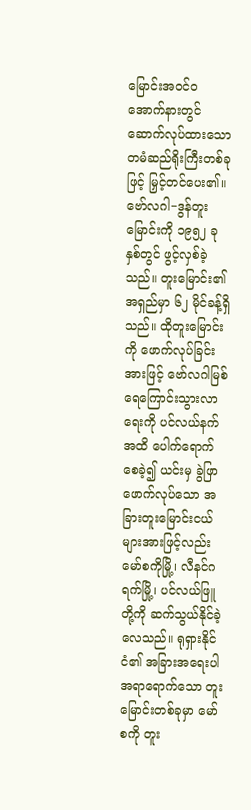မြောင်းအဝင်ဝအောက်နားတွင် ဆောက်လုပ်ထားသော တမံဆည်ရိုးကြီးတစ်ခုဖြင့် မြှင့်တင်ပေး၏။ ဗော်လဂါ−ဒွန်တူးမြောင်းကို ၁၉၅၂ ခုနှစ်တွင် ဖွင့်လှစ်ခဲ့သည်။ တူးမြောင်း၏ အရှည်မှာ ၆၂ မိုင်ခန့်ရှိသည်။ ထိုတူးမြောင်းကို ဖောက်လုပ်ခြင်းအားဖြင့် ဗော်လဂါမြစ် ရေကြောင်းသွားလာရေးကို ပင်လယ်နက်အထိ ပေါက်ရောက်စေခဲ့၍ ယင်းမှ ခွဲဖြာဖောက်လုပ်သော အခြားတူးမြောင်းငယ်များအားဖြင့်လည်း မော်စကိုမြို့၊ လီနင်ဂရက်မြို့၊ ပင်လယ်ဖြူတို့ကို ဆက်သွယ်နိုင်ခဲ့လေသည်။ ရုရှားနိုင်ငံ၏ အခြားအရေးပါ အရာရောက်သော တူးမြောင်းတစ်ခုမှာ မော်စကို တူး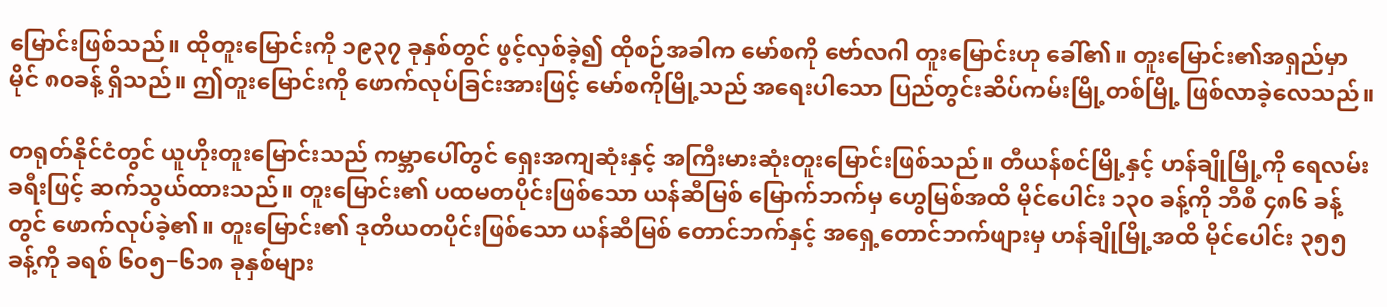မြောင်းဖြစ်သည်။ ထိုတူးမြောင်းကို ၁၉၃၇ ခုနှစ်တွင် ဖွင့်လှစ်ခဲ့၍ ထိုစဉ်အခါက မော်စကို ဗော်လဂါ တူးမြောင်းဟု ခေါ်၏။ တူးမြောင်း၏အရှည်မှာ မိုင် ၈၀ခန့် ရှိသည်။ ဤတူးမြောင်းကို ဖောက်လုပ်ခြင်းအားဖြင့် မော်စကိုမြို့သည် အရေးပါသော ပြည်တွင်းဆိပ်ကမ်းမြို့တစ်မြို့ ဖြစ်လာခဲ့လေသည်။

တရုတ်နိုင်ငံတွင် ယူဟိုးတူးမြောင်းသည် ကမ္ဘာပေါ်တွင် ရှေးအကျဆုံးနှင့် အကြီးမားဆုံးတူးမြောင်းဖြစ်သည်။ တီယန်စင်မြို့နှင့် ဟန်ချိုမြို့ကို ရေလမ်းခရီးဖြင့် ဆက်သွယ်ထားသည်။ တူးမြောင်း၏ ပထမတပိုင်းဖြစ်သော ယန်ဆီမြစ် မြောက်ဘက်မှ ဟွေမြစ်အထိ မိုင်ပေါင်း ၁၃၀ ခန့်ကို ဘီစီ ၄၈၆ ခန့်တွင် ဖောက်လုပ်ခဲ့၏။ တူးမြောင်း၏ ဒုတိယတပိုင်းဖြစ်သော ယန်ဆီမြစ် တောင်ဘက်နှင့် အရှေ့တောင်ဘက်ဖျားမှ ဟန်ချိုမြို့အထိ မိုင်ပေါင်း ၃၅၅ ခန့်ကို ခရစ် ၆၀၅−၆၁၈ ခုနှစ်များ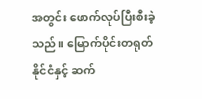အတွင်း ဖောက်လုပ်ပြီးစီးခဲ့သည်။ မြောက်ပိုင်းတရုတ်နိုင်ငံနှင့် ဆက်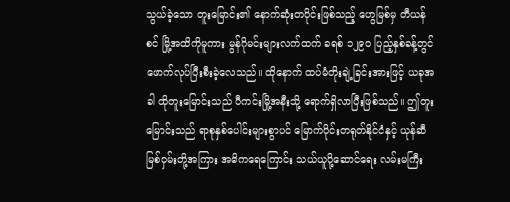သွယ်ခဲ့သော တူးမြောင်း၏ နောက်ဆုံးတပိုင်းဖြစ်သည့် ဟွေမြစ်မှ တီယန်စင် မြို့အထိကိုမူကား မွန်ဂိုမင်းများလက်ထက် ခရစ် ၁၂၉၀ ပြည့်နှစ်ခန့်တွင် ဖောက်လုပ်ပြီးစီးခဲ့လေသည်။ ထိုနောက် ထပ်မံတိုးချဲ့ခြင်းအားဖြင့် ယခုအခါ ထိုတူးမြောင်းသည် ပီကင်းမြို့အနီးသို့ ရောက်ရှိလာပြီးဖြစ်သည်။ ဤတူးမြောင်းသည် ရာစုနှစ်ပေါင်းများစွာပင် မြောက်ပိုင်းတရုတ်နိုင်ငံနှင့် ယုန်ဆီမြစ်ဝှမ်းတို့အကြား အဓိကရေကြောင်း သယ်ယူပို့ဆောင်ရေး လမ်းမကြီး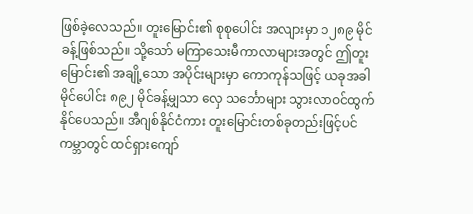ဖြစ်ခဲ့လေသည်။ တူးမြောင်း၏ စုစုပေါင်း အလျားမှာ ၁၂၈၉ မိုင်ခန့်ဖြစ်သည်။ သို့သော် မကြာသေးမီကာလာများအတွင် ဤတူးမြောင်း၏ အချို့သော အပိုင်းများမှာ ကောကုန်သဖြင့် ယခုအခါ မိုင်ပေါင်း ၈၉၂ မိုင်ခန့်မျှသာ လှေ သင်္ဘောများ သွားလာဝင်ထွက်နိုင်ပေသည်။ အီဂျစ်နိုင်ငံကား တူးမြောင်းတစ်ခုတည်းဖြင့်ပင် ကမ္ဘာတွင် ထင်ရှားကျော်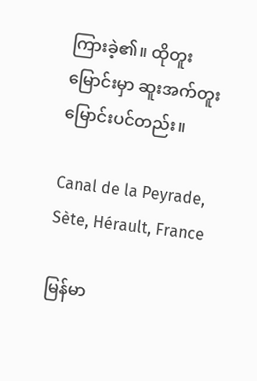ကြားခဲ့၏။ ထိုတူးမြောင်းမှာ ဆူးအက်တူးမြောင်းပင်တည်း။

Canal de la Peyrade, Sète, Hérault, France

မြန်မာ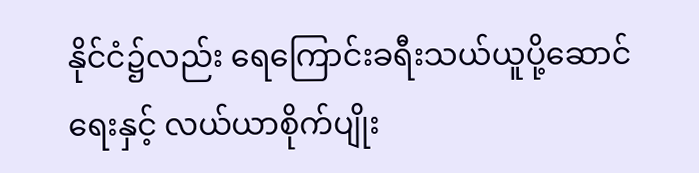နိုင်ငံ၌လည်း ရေကြောင်းခရီးသယ်ယူပို့ဆောင်ရေးနှင့် လယ်ယာစိုက်ပျိုး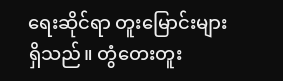ရေးဆိုင်ရာ တူးမြောင်းများရှိသည်။ တွံတေးတူး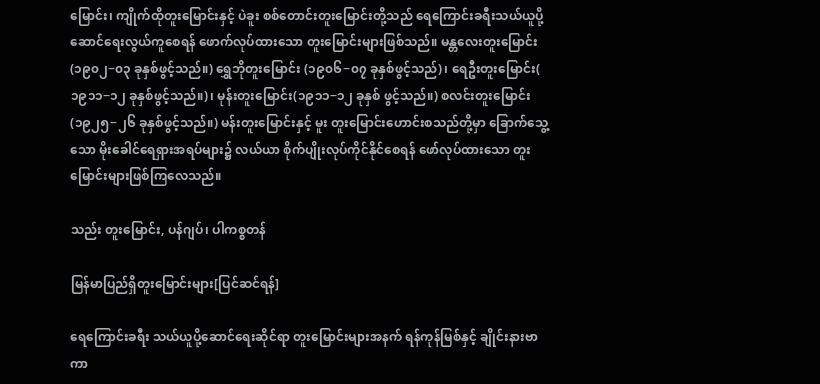မြောင်း၊ ကျိုက်ထိုတူးမြောင်းနှင့် ပဲခူး စစ်တောင်းတူးမြောင်းတို့သည် ရေကြောင်းခရီးသယ်ယူပို့ဆောင်ရေးလွယ်ကူစေရန် ဖောက်လုပ်ထားသော တူးမြောင်းများဖြစ်သည်။ မန္တလေးတူးမြောင်း(၁၉၀၂−၀၃ ခုနှစ်ဖွင့်သည်။) ရွှေဘိုတူးမြောင်း (၁၉၀၆−၀၇ ခုနှစ်ဖွင့်သည်)၊ ရေဦးတူးမြောင်း( ၁၉၁၁−၁၂ ခုနှစ်ဖွင့်သည်။)၊ မုန်းတူးမြောင်း(၁၉၁၁−၁၂ ခုနှစ် ဖွင့်သည်။) စလင်းတူးမြောင်း (၁၉၂၅−၂၆ ခုနှစ်ဖွင့်သည်။) မန်းတူးမြောင်းနှင့် မူး တူးမြောင်းဟောင်းစသည်တို့မှာ ခြောက်သွေ့သော မိုးခေါင်ရေရှားအရပ်များ၌ လယ်ယာ စိုက်ပျိုးလုပ်ကိုင်နိုင်စေရန် ဖော်လုပ်ထားသော တူးမြောင်းများဖြစ်ကြလေသည်။

သည်း တူးမြောင်း, ပန်ဂျပ်၊ ပါကစ္စတန်

မြန်မာပြည်ရှိတူးမြောင်းများ[ပြင်ဆင်ရန်]

ရေကြောင်းခရီး သယ်ယူပို့ဆောင်ရေးဆိုင်ရာ တူးမြောင်းများအနက် ရန်ကုန်မြစ်နှင့် ချိုင်းနားဗာကာ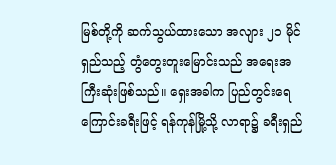မြစ်တို့ကို ဆက်သွယ်ထားသော အလျား ၂၁ မိုင်ရှည်သည့် တွံတွေးတူးမြောင်းသည် အရေးအကြီးဆုံးဖြစ်သည်။ ရှေးအခါက ပြည်တွင်းရေကြောင်းခရီးဖြင့် ရန်ကုန်မြို့သို့ လာရာ၌ ခရီးရှည်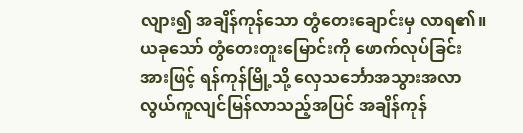လျား၍ အချိန်ကုန်သော တွံတေးချောင်းမှ လာရ၏။ ယခုသော် တွံတေးတူးမြောင်းကို ဖောက်လုပ်ခြင်းအားဖြင့် ရန်ကုန်မြို့သို့ လှေသင်္ဘောအသွားအလာ လွယ်ကူလျင်မြန်လာသည့်အပြင် အချိန်ကုန်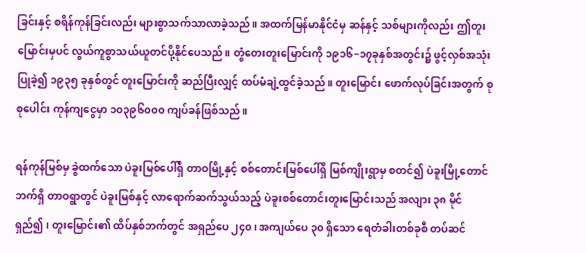ခြင်းနှင့် စရိန်ကုန်ခြင်းလည်း များစွာသက်သာလာခဲ့သည်။ အထက်မြန်မာနိုင်ငံမှ ဆန်နှင့် သစ်များကိုလည်း ဤတူးမြောင်းမှပင် လွယ်ကူစွာသယ်ယူတင်ပို့နိုင်ပေသည်။ တွံတေးတူးမြောင်းကို ၁၉၁၆−၁၇ခုနှစ်အတွင်း၌ ဖွင့်လှစ်အသုံးပြုခဲ့၍ ၁၉၃၅ ခုနှစ်တွင် တူးမြောင်းကို ဆည်ပြီးလျှင့် ထပ်မံချဲ့ထွင်ခဲ့သည်။ တူးမြောင်း ဖောက်လုပ်ခြင်းအတွက် စုစုပေါင်း ကုန်ကျငွေမှာ ၁၀၃၉၆၀၀၀ ကျပ်ခန်ဖြစ်သည်။

ရန်ကုန်မြစ်မှ ခွဲထက်သော ပဲခူးမြစ်ပေါ်ရှိ တာဝမြို့နှင့် စစ်တောင်းမြစ်ပေါ်ရှိ မြစ်ကျိုးရွာမှ စတင်၍ ပဲခူးမြို့တောင်ဘက်ရှိ တာဝရွာတွင် ပဲခူးမြစ်နှင့် လာရောက်ဆက်သွယ်သည့် ပဲခူးစစ်တောင်းတူးမြောင်းသည် အလျား ၃၈ မိုင်ရှည်၍၊ တူးမြောင်း၏ ထိပ်နှစ်ဘက်တွင် အရှည်ပေ ၂၄၀၊ အကျယ်ပေ ၃၀ ရှိသော ရေတံခါးတစ်ခုစီ တပ်ဆင်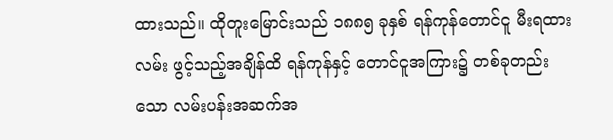ထားသည်။ ထိုတူးမြောင်းသည် ၁၈၈၅ ခုနှစ် ရန်ကုန်တောင်ငူ မီးရထားလမ်း ဖွင့်သည့်အချိန်ထိ ရန်ကုန်နှင့် တောင်ငူအကြား၌ တစ်ခုတည်းသော လမ်းပန်းအဆက်အ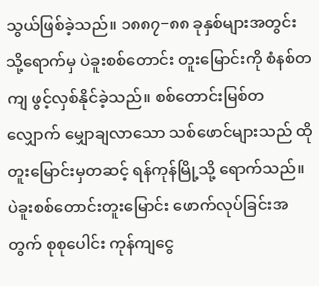သွယ်ဖြစ်ခဲ့သည်။ ၁၈၈၇−၈၈ ခုနှစ်များအတွင်းသို့ရောက်မှ ပဲခူးစစ်တောင်း တူးမြောင်းကို စံနစ်တကျ ဖွင့်လှစ်နိုင်ခဲ့သည်။ စစ်တောင်းမြစ်တလျှောက် မျှောချလာသော သစ်ဖောင်များသည် ထိုတူးမြောင်းမှတဆင့် ရန်ကုန်မြို့သို့ ရောက်သည်။ ပဲခူးစစ်တောင်းတူးမြောင်း ဖောက်လုပ်ခြင်းအတွက် စုစုပေါင်း ကုန်ကျငွေ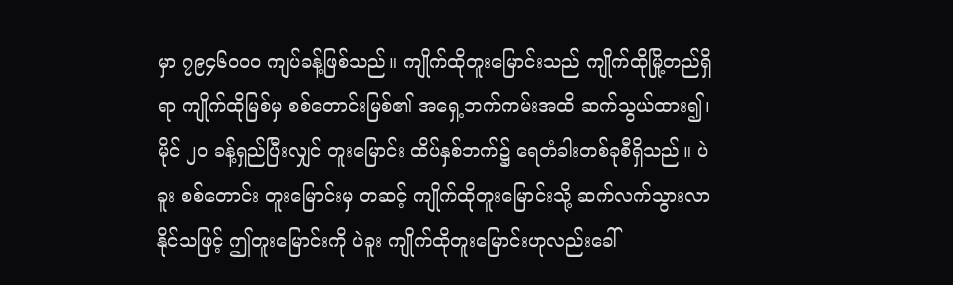မှာ ၇၉၄၆၀၀၀ ကျပ်ခန့်ဖြစ်သည်။ ကျိုက်ထိုတူးမြောင်းသည် ကျိုက်ထိုမြို့တည်ရှိရာ ကျိုက်ထိုမြစ်မှ စစ်တောင်းမြစ်၏ အရှေ့ဘက်ကမ်းအထိ ဆက်သွယ်ထား၍၊ မိုင် ၂၀ ခန့်ရှည်ပြီးလျှင် တူးမြောင်း ထိပ်နှစ်ဘက်၌ ရေတံခါးတစ်ခုစီရှိသည်။ ပဲခူး စစ်တောင်း တူးမြောင်းမှ တဆင့် ကျိုက်ထိုတူးမြောင်းသို့ ဆက်လက်သွားလာနိုင်သဖြင့် ဤတူးမြောင်းကို ပဲခူး ကျိုက်ထိုတူးမြောင်းဟုလည်းခေါ်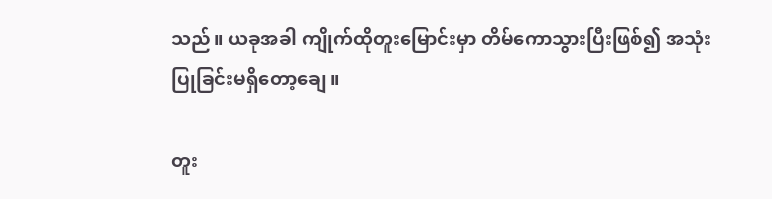သည်။ ယခုအခါ ကျိုက်ထိုတူးမြောင်းမှာ တိမ်ကောသွားပြီးဖြစ်၍ အသုံးပြုခြင်းမရှိတော့ချေ။

တူး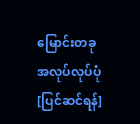မြောင်းတခုအလုပ်လုပ်ပုံ[ပြင်ဆင်ရန်]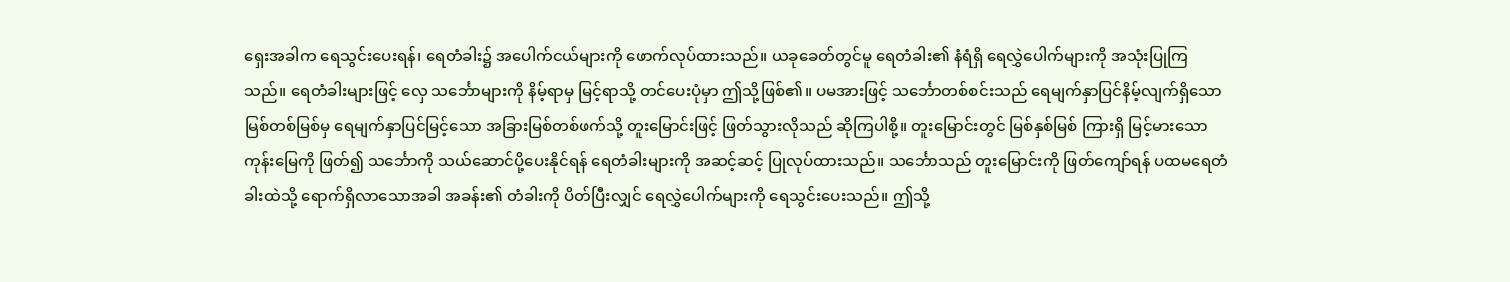ရှေးအခါက ရေသွင်းပေးရန်၊ ရေတံခါး၌ အပေါက်ငယ်များကို ဖောက်လုပ်ထားသည်။ ယခုခေတ်တွင်မူ ရေတံခါး၏ နံရံရှိ ရေလွှဲပေါက်များကို အသုံးပြုကြသည်။ ရေတံခါးများဖြင့် လှေ သင်္ဘောများကို နိမ့်ရာမှ မြင့်ရာသို့ တင်ပေးပုံမှာ ဤသို့ဖြစ်၏။ ပမအားဖြင့် သင်္ဘောတစ်စင်းသည် ရေမျက်နှာပြင်နိမ့်လျက်ရှိသော မြစ်တစ်မြစ်မှ ရေမျက်နှာပြင်မြင့်သော အခြားမြစ်တစ်ဖက်သို့ တူးမြောင်းဖြင့် ဖြတ်သွားလိုသည် ဆိုကြပါစို့။ တူးမြောင်းတွင် မြစ်နှစ်မြစ် ကြားရှိ မြင့်မားသော ကုန်းမြေကို ဖြတ်၍ သင်္ဘောကို သယ်ဆောင်ပို့ပေးနိုင်ရန် ရေတံခါးများကို အဆင့်ဆင့် ပြုလုပ်ထားသည်။ သင်္ဘောသည် တူးမြောင်းကို ဖြတ်ကျော်ရန် ပထမရေတံခါးထဲသို့ ရောက်ရှိလာသောအခါ အခန်း၏ တံခါးကို ပိတ်ပြီးလျှင် ရေလွှဲပေါက်များကို ရေသွင်းပေးသည်။ ဤသို့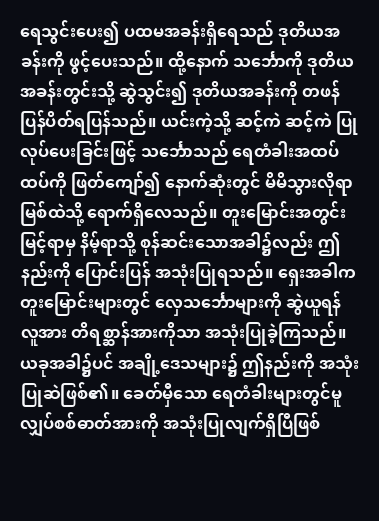ရေသွင်းပေး၍ ပထမအခန်းရှိရေသည် ဒုတိယအခန်းကို ဖွင့်ပေးသည်။ ထို့နောက် သင်္ဘောကို ဒုတိယအခန်းတွင်းသို့ ဆွဲသွင်း၍ ဒုတိယအခန်းကို တဖန်ပြန်ပိတ်ရပြန်သည်။ ယင်းကဲ့သို့ ဆင့်ကဲ ဆင့်ကဲ ပြုလုပ်ပေးခြင်းဖြင့် သင်္ဘောသည် ရေတံခါးအထပ်ထပ်ကို ဖြတ်ကျော်၍ နောက်ဆုံးတွင် မိမိသွားလိုရာ မြစ်ထဲသို့ ရောက်ရှိလေသည်။ တူးမြောင်းအတွင်း မြင့်ရာမှ နိမ့်ရာသို့ စုန်ဆင်းသောအခါ၌လည်း ဤနည်းကို ပြောင်းပြန် အသုံးပြုရသည်။ ရှေးအခါက တူးမြောင်းများတွင် လှေသင်္ဘောများကို ဆွဲယူရန် လူအား တိရစ္ဆာန်အားကိုသာ အသုံးပြုခဲ့ကြသည်။ ယခုအခါ၌ပင် အချို့ဒေသများ၌ ဤနည်းကို အသုံးပြုဆဲဖြစ်၏။ ခေတ်မှီသော ရေတံခါးများတွင်မူ လျှပ်စစ်ဓာတ်အားကို အသုံးပြုလျက်ရှိပြီဖြစ်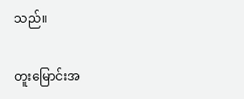သည်။

တူးမြောင်းအ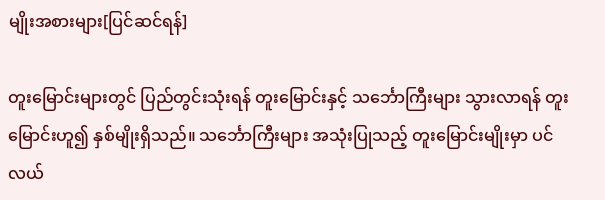မျိုးအစားများ[ပြင်ဆင်ရန်]

တူးမြောင်းများတွင် ပြည်တွင်းသုံးရန် တူးမြောင်းနှင့် သင်္ဘောကြီးများ သွားလာရန် တူးမြောင်းဟူ၍ နှစ်မျိုးရှိသည်။ သင်္ဘောကြီးများ အသုံးပြုသည့် တူးမြောင်းမျိုးမှာ ပင်လယ်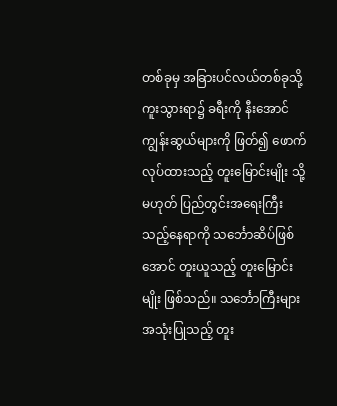တစ်ခုမှ အခြားပင်လယ်တစ်ခုသို့ ကူးသွားရာ၌ ခရီးကို နီးအောင် ကျွန်းဆွယ်များကို ဖြတ်၍ ဖောက်လုပ်ထားသည့် တူးမြောင်းမျိုး သို့မဟုတ် ပြည်တွင်းအရေးကြီးသည့်နေရာကို သင်္ဘောဆိပ်ဖြစ်အောင် တူးယူသည့် တူးမြောင်းမျိုး ဖြစ်သည်။ သင်္ဘောကြီးများအသုံးပြုသည့် တူး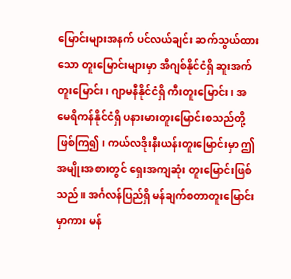မြောင်းများအနက် ပင်လယ်ချင်း ဆက်သွယ်ထားသော တူးမြောင်းများမှာ အီဂျစ်နိုင်ငံရှိ ဆူးအက်တူးမြောင်း၊ ဂျာမနီနိုင်ငံရှိ ကီးတူးမြောင်း၊ အမေရိကန်နိုင်ငံရှိ ပနားမားတူးမြောင်းစသည်တို့ဖြစ်ကြ၍၊ ကယ်လဒိုးနီးယန်းတူးမြောင်းမှာ ဤအမျိုးအစားတွင် ရှေးအကျဆုံး တူးမြောင်းဖြစ်သည်။ အင်္ဂလန်ပြည်ရှိ မန်ချက်စတာတူးမြောင်းမှာကား မန်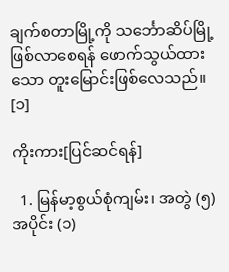ချက်စတာမြို့ကို သင်္ဘောဆိပ်မြို့ ဖြစ်လာစေရန် ဖောက်သွယ်ထားသော တူးမြောင်းဖြစ်လေသည်။ [၁]

ကိုးကား[ပြင်ဆင်ရန်]

  1. မြန်မာ့စွယ်စုံကျမ်း၊ အတွဲ (၅) အပိုင်း (၁)